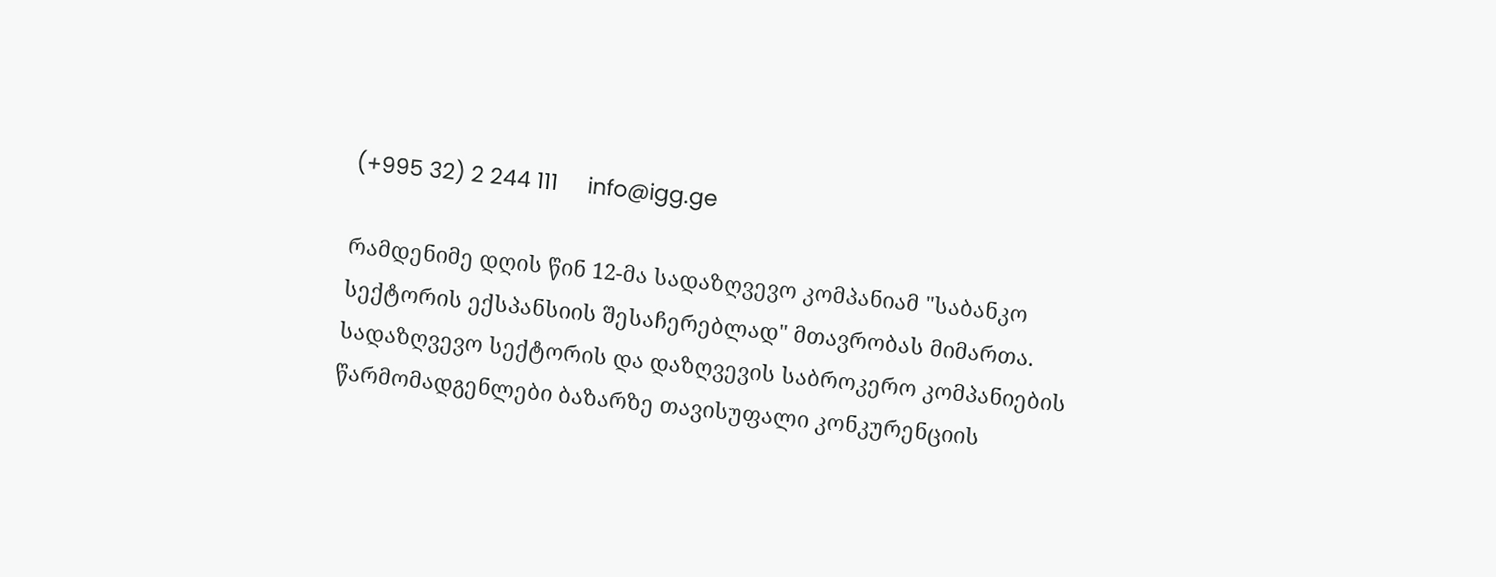(+995 32) 2 244 111     info@igg.ge

რამდენიმე დღის წინ 12-მა სადაზღვევო კომპანიამ "საბანკო სექტორის ექსპანსიის შესაჩერებლად" მთავრობას მიმართა. სადაზღვევო სექტორის და დაზღვევის საბროკერო კომპანიების წარმომადგენლები ბაზარზე თავისუფალი კონკურენციის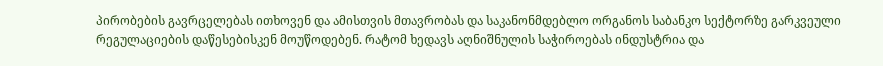პირობების გავრცელებას ითხოვენ და ამისთვის მთავრობას და საკანონმდებლო ორგანოს საბანკო სექტორზე გარკვეული რეგულაციების დაწესებისკენ მოუწოდებენ. რატომ ხედავს აღნიშნულის საჭიროებას ინდუსტრია და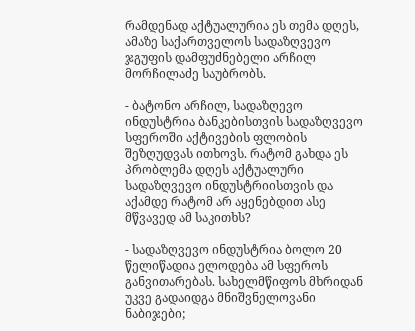რამდენად აქტუალურია ეს თემა დღეს, ამაზე საქართველოს სადაზღვევო ჯგუფის დამფუძნებელი არჩილ მორჩილაძე საუბრობს.

- ბატონო არჩილ, სადაზღევო ინდუსტრია ბანკებისთვის სადაზღვევო სფეროში აქტივების ფლობის შეზღუდვას ითხოვს. რატომ გახდა ეს პრობლემა დღეს აქტუალური სადაზღვევო ინდუსტრიისთვის და აქამდე რატომ არ აყენებდით ასე მწვავედ ამ საკითხს?

- სადაზღვევო ინდუსტრია ბოლო 20 წელიწადია ელოდება ამ სფეროს განვითარებას. სახელმწიფოს მხრიდან უკვე გადაიდგა მნიშვნელოვანი ნაბიჯები;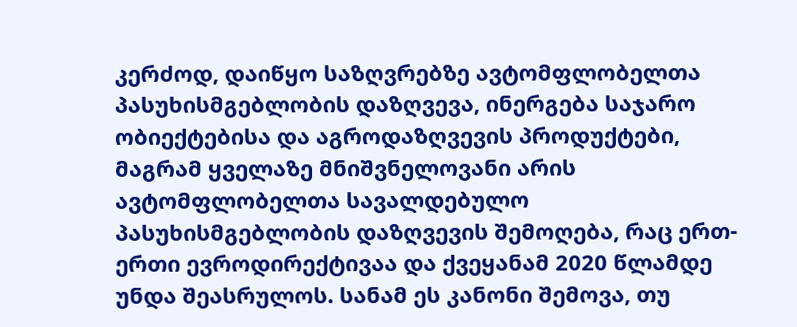კერძოდ, დაიწყო საზღვრებზე ავტომფლობელთა პასუხისმგებლობის დაზღვევა, ინერგება საჯარო ობიექტებისა და აგროდაზღვევის პროდუქტები, მაგრამ ყველაზე მნიშვნელოვანი არის ავტომფლობელთა სავალდებულო პასუხისმგებლობის დაზღვევის შემოღება, რაც ერთ-ერთი ევროდირექტივაა და ქვეყანამ 2020 წლამდე უნდა შეასრულოს. სანამ ეს კანონი შემოვა, თუ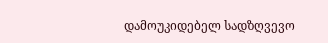დამოუკიდებელ სადზღვევო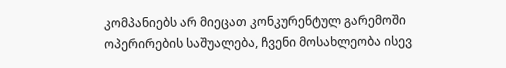კომპანიებს არ მიეცათ კონკურენტულ გარემოში ოპერირების საშუალება, ჩვენი მოსახლეობა ისევ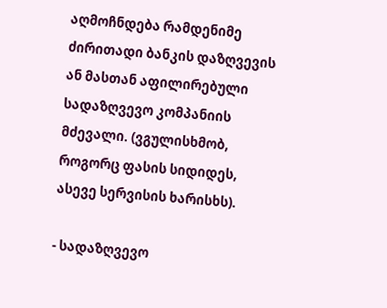აღმოჩნდება რამდენიმე ძირითადი ბანკის დაზღვევის ან მასთან აფილირებული სადაზღვევო კომპანიის მძევალი. (ვგულისხმობ, როგორც ფასის სიდიდეს, ასევე სერვისის ხარისხს).

- სადაზღვევო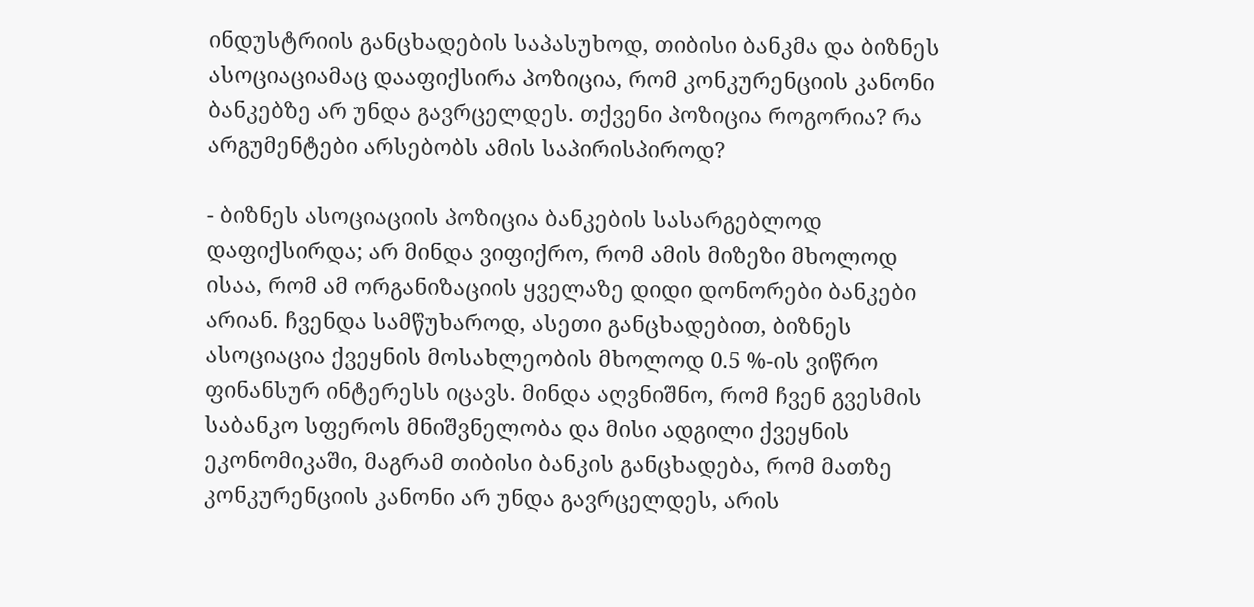ინდუსტრიის განცხადების საპასუხოდ, თიბისი ბანკმა და ბიზნეს ასოციაციამაც დააფიქსირა პოზიცია, რომ კონკურენციის კანონი ბანკებზე არ უნდა გავრცელდეს. თქვენი პოზიცია როგორია? რა არგუმენტები არსებობს ამის საპირისპიროდ?

- ბიზნეს ასოციაციის პოზიცია ბანკების სასარგებლოდ დაფიქსირდა; არ მინდა ვიფიქრო, რომ ამის მიზეზი მხოლოდ ისაა, რომ ამ ორგანიზაციის ყველაზე დიდი დონორები ბანკები არიან. ჩვენდა სამწუხაროდ, ასეთი განცხადებით, ბიზნეს ასოციაცია ქვეყნის მოსახლეობის მხოლოდ 0.5 %-ის ვიწრო ფინანსურ ინტერესს იცავს. მინდა აღვნიშნო, რომ ჩვენ გვესმის საბანკო სფეროს მნიშვნელობა და მისი ადგილი ქვეყნის ეკონომიკაში, მაგრამ თიბისი ბანკის განცხადება, რომ მათზე კონკურენციის კანონი არ უნდა გავრცელდეს, არის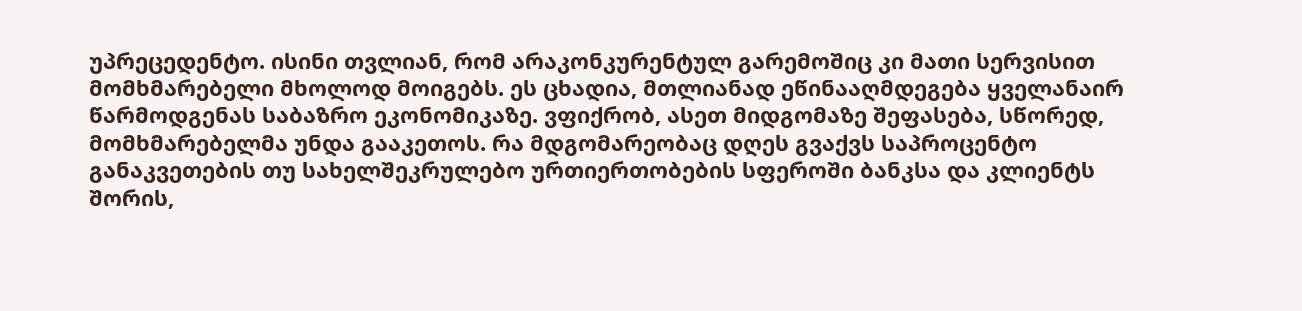უპრეცედენტო. ისინი თვლიან, რომ არაკონკურენტულ გარემოშიც კი მათი სერვისით მომხმარებელი მხოლოდ მოიგებს. ეს ცხადია, მთლიანად ეწინააღმდეგება ყველანაირ წარმოდგენას საბაზრო ეკონომიკაზე. ვფიქრობ, ასეთ მიდგომაზე შეფასება, სწორედ, მომხმარებელმა უნდა გააკეთოს. რა მდგომარეობაც დღეს გვაქვს საპროცენტო განაკვეთების თუ სახელშეკრულებო ურთიერთობების სფეროში ბანკსა და კლიენტს შორის,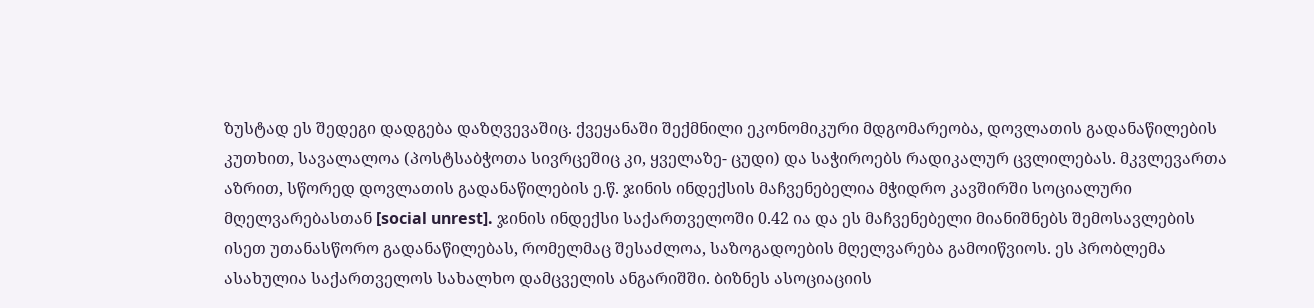ზუსტად ეს შედეგი დადგება დაზღვევაშიც. ქვეყანაში შექმნილი ეკონომიკური მდგომარეობა, დოვლათის გადანაწილების კუთხით, სავალალოა (პოსტსაბჭოთა სივრცეშიც კი, ყველაზე- ცუდი) და საჭიროებს რადიკალურ ცვლილებას. მკვლევართა აზრით, სწორედ დოვლათის გადანაწილების ე.წ. ჯინის ინდექსის მაჩვენებელია მჭიდრო კავშირში სოციალური მღელვარებასთან [social unrest]. ჯინის ინდექსი საქართველოში 0.42 ია და ეს მაჩვენებელი მიანიშნებს შემოსავლების ისეთ უთანასწორო გადანაწილებას, რომელმაც შესაძლოა, საზოგადოების მღელვარება გამოიწვიოს. ეს პრობლემა ასახულია საქართველოს სახალხო დამცველის ანგარიშში. ბიზნეს ასოციაციის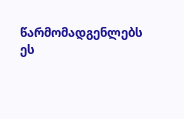წარმომადგენლებს ეს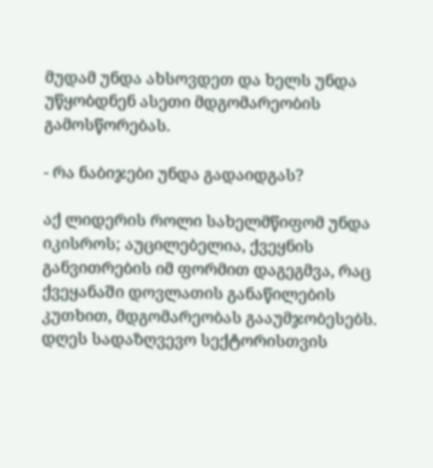მუდამ უნდა ახსოვდეთ და ხელს უნდა უწყობდნენ ასეთი მდგომარეობის გამოსწორებას.

- რა ნაბიჯები უნდა გადაიდგას?

აქ ლიდერის როლი სახელმწიფომ უნდა იკისროს; აუცილებელია, ქვეყნის განვითრების იმ ფორმით დაგეგმვა, რაც ქვეყანაში დოვლათის განაწილების კუთხით, მდგომარეობას გააუმჯობესებს. დღეს სადაზღვევო სექტორისთვის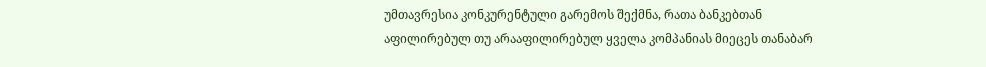უმთავრესია კონკურენტული გარემოს შექმნა, რათა ბანკებთან აფილირებულ თუ არააფილირებულ ყველა კომპანიას მიეცეს თანაბარ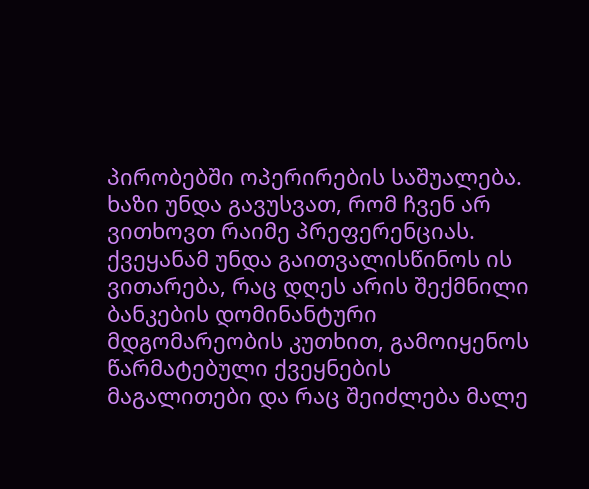პირობებში ოპერირების საშუალება. ხაზი უნდა გავუსვათ, რომ ჩვენ არ ვითხოვთ რაიმე პრეფერენციას. ქვეყანამ უნდა გაითვალისწინოს ის ვითარება, რაც დღეს არის შექმნილი ბანკების დომინანტური მდგომარეობის კუთხით, გამოიყენოს წარმატებული ქვეყნების მაგალითები და რაც შეიძლება მალე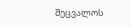შეცვალოს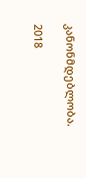კანონმდებლობა.

2018